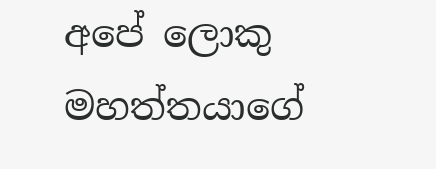අපේ ලොකු මහත්තයාගේ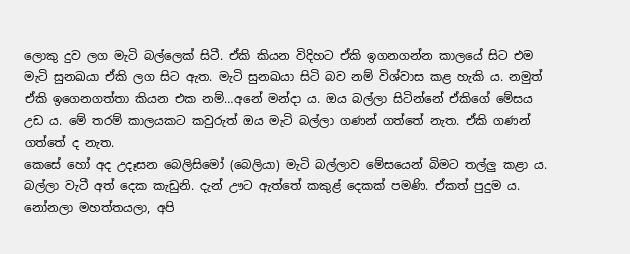ලොකු දුව ලග මැටි බල්ලෙක් සිටී. ඒකි කියන විදිහට ඒකි ඉගනගන්න කාලයේ සිට එම මැටි සුනඛයා ඒකි ලග සිට ඇත. මැටි සුනඛයා සිටි බව නම් විශ්වාස කළ හැකි ය. නමුත් ඒකි ඉගෙනගත්තා කියන එක නම්…අනේ මන්දා ය. ඔය බල්ලා සිටින්නේ ඒකිගේ මේසය උඩ ය. මේ තරම් කාලයකට කවුරුත් ඔය මැටි බල්ලා ගණන් ගත්තේ නැත. ඒකි ගණන් ගත්තේ ද නැත.
කෙසේ හෝ අද උදෑසන බෙලිසිමෝ (බෙලියා) මැටි බල්ලාව මේසයෙන් බිමට තල්ලු කළා ය. බල්ලා වැටී අත් දෙක කැඩුනි. දැන් ඌට ඇත්තේ කකුළ් දෙකක් පමණි. ඒකත් පුදුම ය.
නෝනලා මහත්තයලා, අපි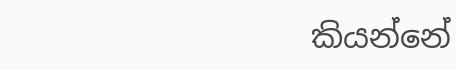කියන්නේ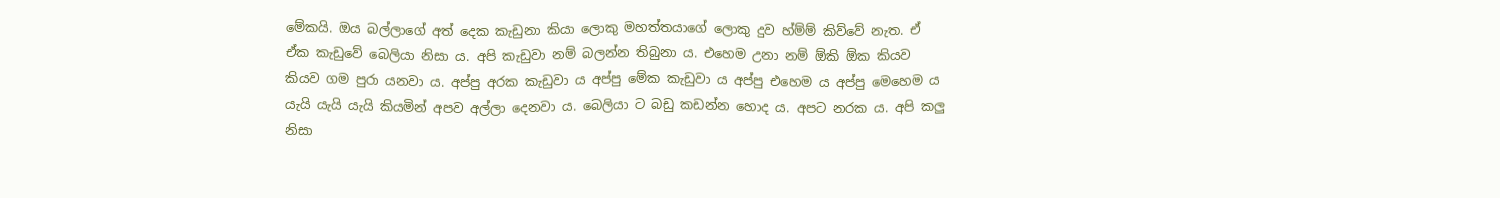මේකයි. ඔය බල්ලාගේ අත් දෙක කැඩුනා කියා ලොකු මහත්තයාගේ ලොකු දුව හ්ම්ම් කිව්වේ නැත. ඒ ඒක කැඩුවේ බෙලියා නිසා ය. අපි කැඩුවා නම් බලන්න තිබුනා ය. එහෙම උනා නම් ඕකි ඕක කියව කියව ගම පුරා යනවා ය. අප්පු අරක කැඩුවා ය අප්පු මේක කැඩුවා ය අප්පු එහෙම ය අප්පු මෙහෙම ය යැයි යැයි යැයි කියමින් අපව අල්ලා දෙනවා ය. බෙලියා ට බඩු කඩන්න හොද ය. අපට නරක ය. අපි කලු නිසා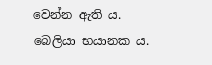වෙන්න ඇති ය.
බෙලියා භයානක ය.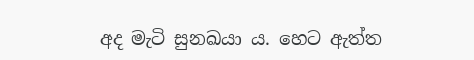අද මැටි සුනඛයා ය. හෙට ඇත්ත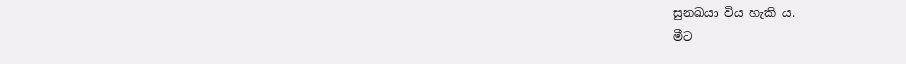සුනඛයා විය හැකි ය.
මීට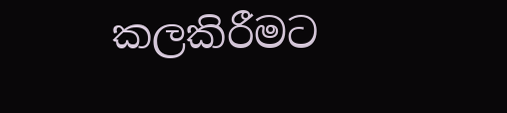කලකිරීමට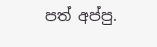පත් අප්පු.